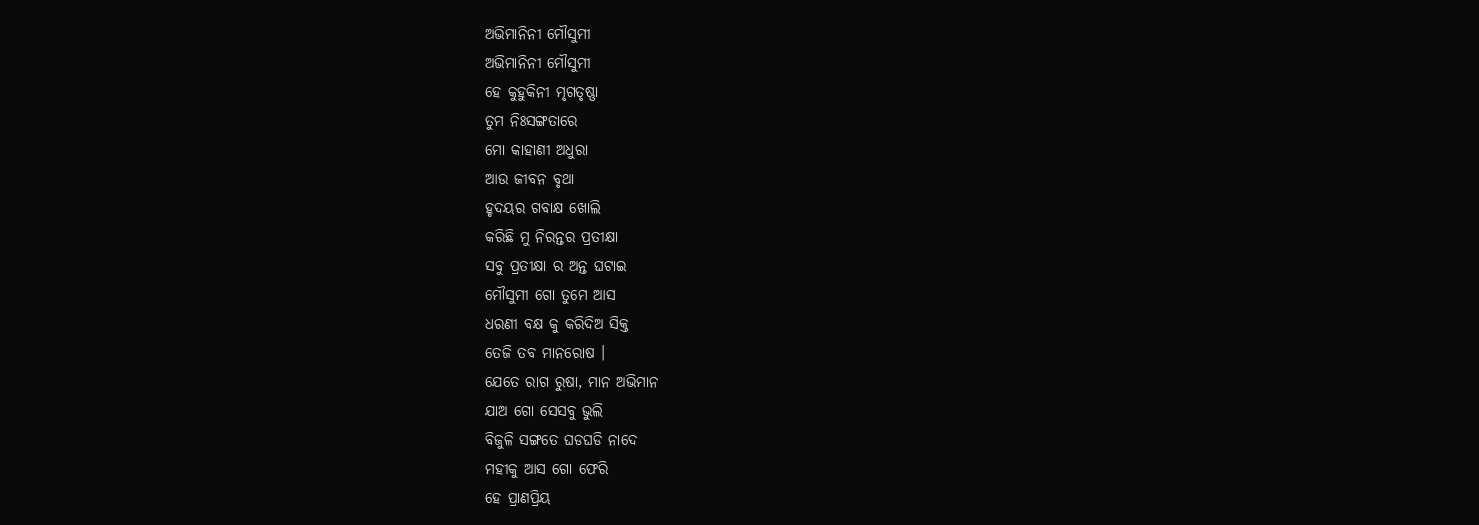ଅଭିମାନିନୀ ମୌସୁମୀ
ଅଭିମାନିନୀ ମୌସୁମୀ
ହେ କୁହୁକିନୀ ମୃଗତୃଷ୍ଣା
ତୁମ ନିଃସଙ୍ଗତାରେ
ମୋ କାହାଣୀ ଅଧୁରା
ଆଉ ଜୀବନ ବୃଥା
ହୃଦୟର ଗବାକ୍ଷ ଖୋଲି
କରିଛି ମୁ ନିରନ୍ତର ପ୍ରତୀକ୍ଷା
ସବୁ ପ୍ରତୀକ୍ଷା ର ଅନ୍ତ ଘଟାଇ
ମୌସୁମୀ ଗୋ ତୁମେ ଆସ
ଧରଣୀ ବକ୍ଷ କୁ କରିଦିଅ ସିକ୍ତ
ତେଜି ତବ ମାନରୋଷ ।
ଯେତେ ରାଗ ରୁଷା, ମାନ ଅଭିମାନ
ଯାଅ ଗୋ ସେସବୁ ଭୁଲି
ବିଜୁଳି ସଙ୍ଗତେ ଘଡଘଡି ନାଦେ
ମହୀକୁ ଆସ ଗୋ ଫେରି
ହେ ପ୍ରାଣପ୍ରିୟ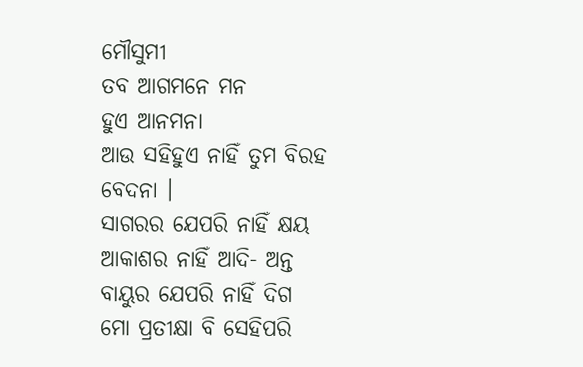ମୌସୁମୀ
ତବ ଆଗମନେ ମନ
ହୁଏ ଆନମନା
ଆଉ ସହିହୁଏ ନାହିଁ ତୁମ ବିରହ ବେଦନା ।
ସାଗରର ଯେପରି ନାହିଁ କ୍ଷୟ
ଆକାଶର ନାହିଁ ଆଦି- ଅନ୍ତ
ବାୟୁର ଯେପରି ନାହିଁ ଦିଗ
ମୋ ପ୍ରତୀକ୍ଷା ବି ସେହିପରି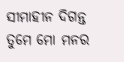ସୀମାହୀନ ଦିଗନ୍ତ
ତୁମେ ମୋ ମନର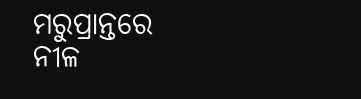ମରୁପ୍ରାନ୍ତରେ
ନୀଳ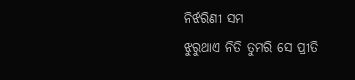ନିର୍ଝରିଣୀ ସମ
ଝୁରୁଥାଏ ନିତି ତୁମରି ସେ ପ୍ରୀତି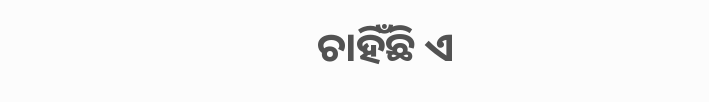ଚାହିଁଛି ଏ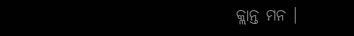କ୍ଲାନ୍ତ ମନ ।